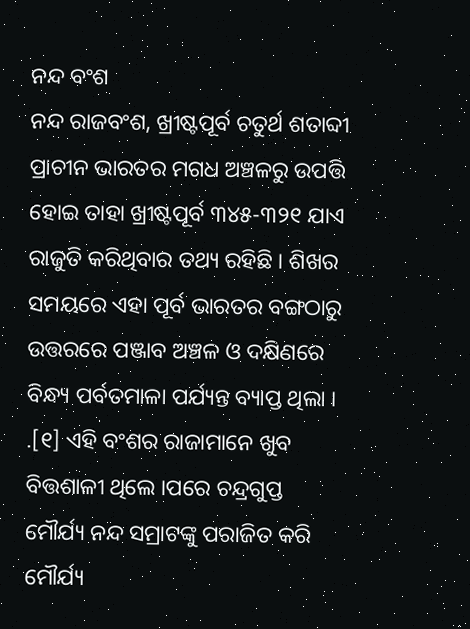ନନ୍ଦ ବଂଶ
ନନ୍ଦ ରାଜବଂଶ, ଖ୍ରୀଷ୍ଟପୂର୍ବ ଚତୁର୍ଥ ଶତାବ୍ଦୀ ପ୍ରାଚୀନ ଭାରତର ମଗଧ ଅଞ୍ଚଳରୁ ଉପତ୍ତି ହୋଇ ତାହା ଖ୍ରୀଷ୍ଟପୂର୍ବ ୩୪୫-୩୨୧ ଯାଏ ରାଜୁତି କରିଥିବାର ତଥ୍ୟ ରହିଛି । ଶିଖର ସମୟରେ ଏହା ପୂର୍ବ ଭାରତର ବଙ୍ଗଠାରୁ ଉତ୍ତରରେ ପଞ୍ଜାବ ଅଞ୍ଚଳ ଓ ଦକ୍ଷିଣରେ ବିନ୍ଧ୍ୟ ପର୍ବତମାଳା ପର୍ଯ୍ୟନ୍ତ ବ୍ୟାପ୍ତ ଥିଲା । .[୧] ଏହି ବଂଶର ରାଜାମାନେ ଖୁବ ବିତ୍ତଶାଳୀ ଥିଲେ ।ପରେ ଚନ୍ଦ୍ରଗୁପ୍ତ ମୌର୍ଯ୍ୟ ନନ୍ଦ ସମ୍ରାଟଙ୍କୁ ପରାଜିତ କରି ମୌର୍ଯ୍ୟ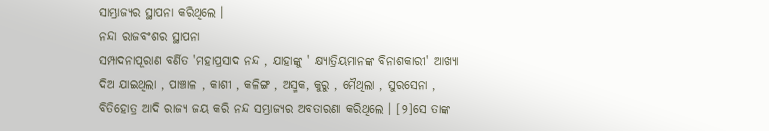ସାମ୍ଭ୍ରାଜ୍ୟର ସ୍ଥାପନା କରିଥିଲେ ।
ନନ୍ଦା ରାଜବଂଶର ସ୍ଥାପନା
ସମ୍ପାଦନାପୂରାଣ ବର୍ଣିତ 'ମହାପ୍ରସାଦ ନନ୍ଦ , ଯାହାଙ୍କୁ ' କ୍ଷ୍ଯାତ୍ରିୟମାନଙ୍କ ବିନାଶକାରୀ' ଆଖ୍ୟା ଦିଅ ଯାଇଥିଲା , ପାଞ୍ଚାଳ , କାଶୀ , କଳିଙ୍ଗ , ଅସ୍ମକ, କୁରୁ , ମୈଥିଲା , ସୁରସେନା , ବିତିହୋତ୍ର ଆଦି ରାଜ୍ୟ ଜୟ କରି ନନ୍ଦ ସମ୍ଭ୍ରାଜ୍ୟର ଅବତାରଣା କରିଥିଲେ । [୨]ସେ ତାଙ୍କ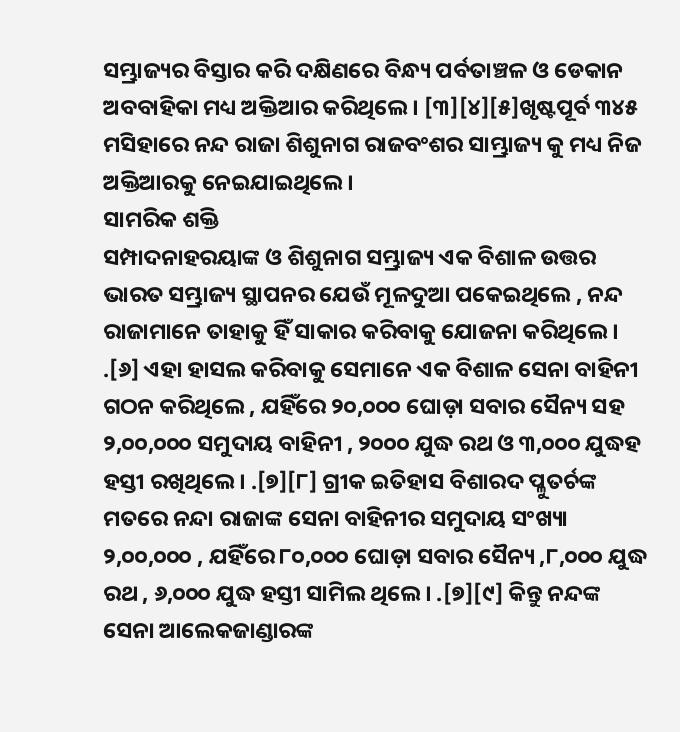ସମ୍ଭ୍ରାଜ୍ୟର ବିସ୍ତାର କରି ଦକ୍ଷିଣରେ ବିନ୍ଧ୍ୟ ପର୍ବତାଞ୍ଚଳ ଓ ଡେକାନ ଅବବାହିକା ମଧ୍ୟ ଅକ୍ତିଆର କରିଥିଲେ । [୩][୪][୫]ଖୃଷ୍ଟପୂର୍ବ ୩୪୫ ମସିହାରେ ନନ୍ଦ ରାଜା ଶିଶୁନାଗ ରାଜବଂଶର ସାମ୍ଭ୍ରାଜ୍ୟ କୁ ମଧ୍ୟ ନିଜ ଅକ୍ତିଆରକୁ ନେଇଯାଇଥିଲେ ।
ସାମରିକ ଶକ୍ତି
ସମ୍ପାଦନାହରୟାଙ୍କ ଓ ଶିଶୁନାଗ ସମ୍ଭ୍ରାଜ୍ୟ ଏକ ବିଶାଳ ଉତ୍ତର ଭାରତ ସମ୍ଭ୍ରାଜ୍ୟ ସ୍ଥାପନର ଯେଉଁ ମୂଳଦୁଆ ପକେଇଥିଲେ , ନନ୍ଦ ରାଜାମାନେ ତାହାକୁ ହିଁ ସାକାର କରିବାକୁ ଯୋଜନା କରିଥିଲେ । .[୬] ଏହା ହାସଲ କରିବାକୁ ସେମାନେ ଏକ ବିଶାଳ ସେନା ବାହିନୀ ଗଠନ କରିଥିଲେ , ଯହିଁରେ ୨୦,୦୦୦ ଘୋଡ଼ା ସବାର ସୈନ୍ୟ ସହ ୨,୦୦,୦୦୦ ସମୁଦାୟ ବାହିନୀ , ୨୦୦୦ ଯୁଦ୍ଧ ରଥ ଓ ୩,୦୦୦ ଯୁଦ୍ଧହ ହସ୍ତୀ ରଖିଥିଲେ । .[୭][୮] ଗ୍ରୀକ ଇତିହାସ ବିଶାରଦ ପ୍ଳୁତର୍ଚଙ୍କ ମତରେ ନନ୍ଦା ରାଜାଙ୍କ ସେନା ବାହିନୀର ସମୁଦାୟ ସଂଖ୍ୟା ୨,୦୦,୦୦୦ , ଯହିଁରେ ୮୦,୦୦୦ ଘୋଡ଼ା ସବାର ସୈନ୍ୟ ,୮,୦୦୦ ଯୁଦ୍ଧ ରଥ , ୬,୦୦୦ ଯୁଦ୍ଧ ହସ୍ତୀ ସାମିଲ ଥିଲେ । .[୭][୯] କିନ୍ତୁ ନନ୍ଦଙ୍କ ସେନା ଆଲେକଜାଣ୍ଡାରଙ୍କ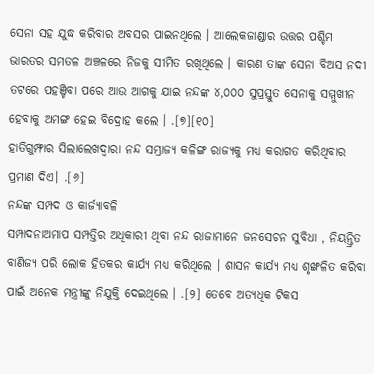ସେନା ସହ ଯୁଦ୍ଧ କରିବାର ଅବସର ପାଇନଥିଲେ । ଆଲେକଜାଣ୍ଡାର ଉତ୍ତର ପଶ୍ଚିମ ଭାରତର ସମତଳ ଅଞ୍ଚଳରେ ନିଜକୁ ସୀମିତ ରଖିଥିଲେ । କାରଣ ତାଙ୍କ ସେନା ବିଅସ ନଦୀ ତଟରେ ପହଞ୍ଚିବା ପରେ ଆଉ ଆଗକୁ ଯାଇ ନନ୍ଦଙ୍କ ୪,୦୦୦ ସୁପ୍ରସ୍ତୁତ ସେନାକୁ ସମ୍ମୁଖୀନ ହେବାକୁ ଅମଙ୍ଗ ହେଇ ବିଦ୍ରୋହ କଲେ । .[୭][୧୦]
ହାତିଗୁମ୍ଫାର ସିଲାଲେଖଦ୍ୱାରା ନନ୍ଦ ସମ୍ଭ୍ରାଜ୍ୟ କଳିଙ୍ଗ ରାଜ୍ୟକୁ ମଧ୍ୟ କରାଗତ କରିଥିବାର ପ୍ରମାଣ ଦିଏ। .[୬]
ନନ୍ଦଙ୍କ ସମ୍ପଦ ଓ କାର୍ଜ୍ୟାବଳି
ସମ୍ପାଦନାଅମାପ ସମ୍ପତ୍ତିର ଅଧିକାରୀ ଥିବା ନନ୍ଦ ରାଜାମାନେ ଜନସେଚନ ସୁବିଧା , ନିୟନ୍ତ୍ରିତ ବାଣିଜ୍ୟ ପରି ଲୋକ ହିତକର କାର୍ଯ୍ୟ ମଧ୍ୟ କରିଥିଲେ । ଶାସନ କାର୍ଯ୍ୟ ମଧ୍ୟ ଶୃଙ୍ଖଳିତ କରିବା ପାଇଁ ଅନେକ ମନ୍ତ୍ରୀଙ୍କୁ ନିଯୁକ୍ତି ଦେଇଥିଲେ । .[୨] ତେବେ ଅତ୍ୟଧିକ ଟିକସ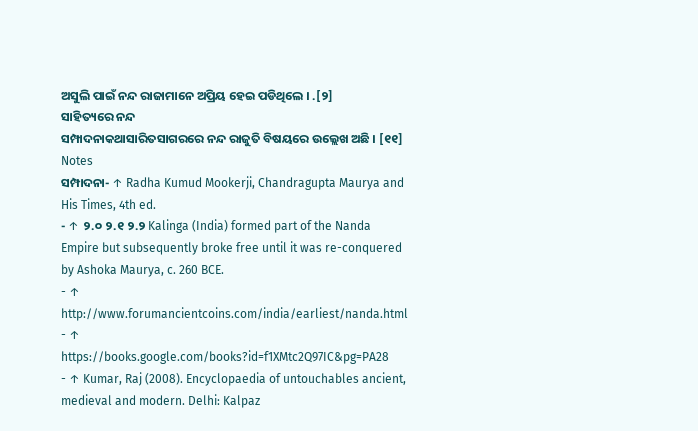ଅସୁଲି ପାଇଁ ନନ୍ଦ ରାଜାମାନେ ଅପ୍ରିୟ ହେଇ ପଡିଥିଲେ । .[୨]
ସାହିତ୍ୟରେ ନନ୍ଦ
ସମ୍ପାଦନାକଥାସାରିତସାଗରରେ ନନ୍ଦ ରାଜୁତି ବିଷୟରେ ଉଲ୍ଲେଖ ଅଛି । [୧୧]
Notes
ସମ୍ପାଦନା- ↑ Radha Kumud Mookerji, Chandragupta Maurya and His Times, 4th ed.
- ↑ ୨.୦ ୨.୧ ୨.୨ Kalinga (India) formed part of the Nanda Empire but subsequently broke free until it was re-conquered by Ashoka Maurya, c. 260 BCE.
- ↑ http://www.forumancientcoins.com/india/earliest/nanda.html
- ↑ https://books.google.com/books?id=f1XMtc2Q97IC&pg=PA28
- ↑ Kumar, Raj (2008). Encyclopaedia of untouchables ancient, medieval and modern. Delhi: Kalpaz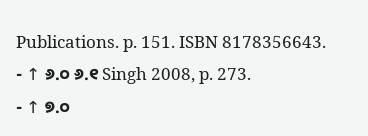Publications. p. 151. ISBN 8178356643.
- ↑ ୬.୦ ୬.୧ Singh 2008, p. 273.
- ↑ ୭.୦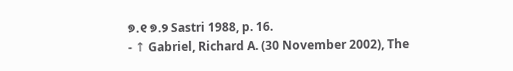୭.୧ ୭.୨ Sastri 1988, p. 16.
- ↑ Gabriel, Richard A. (30 November 2002), The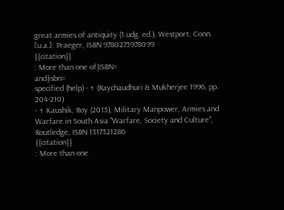great armies of antiquity (1.udg. ed.), Westport, Conn. [u.a.]: Praeger, ISBN 9780275978099
{{citation}}
: More than one of|ISBN=
and|isbn=
specified (help) - ↑ (Raychaudhuri & Mukherjee 1996, pp. 204-210)
- ↑ Kaushik, Roy (2015), Military Manpower, Armies and Warfare in South Asia "Warfare, Society and Culture", Routledge, ISBN 1317321286
{{citation}}
: More than one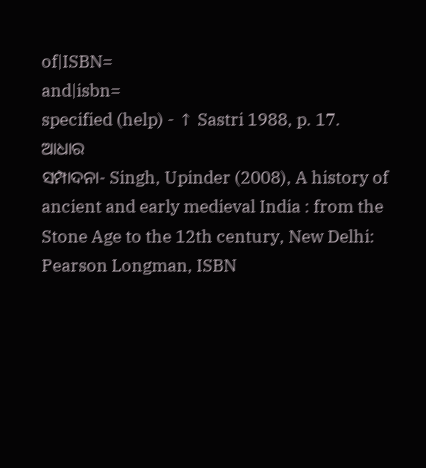of|ISBN=
and|isbn=
specified (help) - ↑ Sastri 1988, p. 17.
ଆଧାର
ସମ୍ପାଦନା- Singh, Upinder (2008), A history of ancient and early medieval India : from the Stone Age to the 12th century, New Delhi: Pearson Longman, ISBN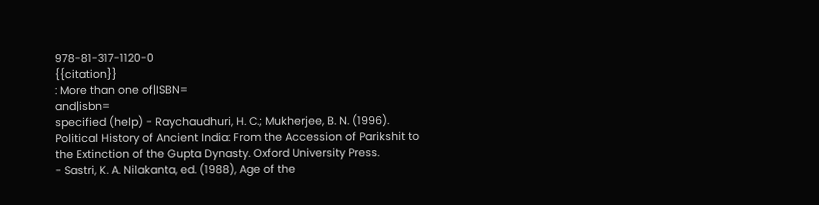978-81-317-1120-0
{{citation}}
: More than one of|ISBN=
and|isbn=
specified (help) - Raychaudhuri, H. C.; Mukherjee, B. N. (1996). Political History of Ancient India: From the Accession of Parikshit to the Extinction of the Gupta Dynasty. Oxford University Press.
- Sastri, K. A. Nilakanta, ed. (1988), Age of the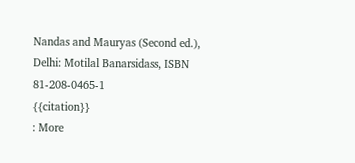Nandas and Mauryas (Second ed.), Delhi: Motilal Banarsidass, ISBN 81-208-0465-1
{{citation}}
: More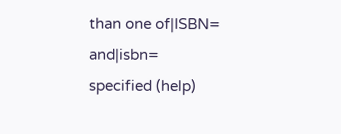than one of|ISBN=
and|isbn=
specified (help)